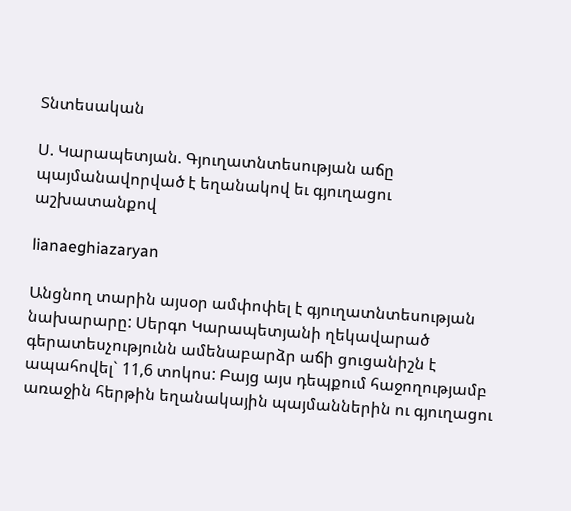Տնտեսական

Ս. Կարապետյան. Գյուղատնտեսության աճը պայմանավորված է եղանակով եւ գյուղացու աշխատանքով

lianaeghiazaryan

Անցնող տարին այսօր ամփոփել է գյուղատնտեսության նախարարը: Սերգո Կարապետյանի ղեկավարած գերատեսչությունն ամենաբարձր աճի ցուցանիշն է ապահովել` 11,6 տոկոս: Բայց այս դեպքում հաջողությամբ առաջին հերթին եղանակային պայմաններին ու գյուղացու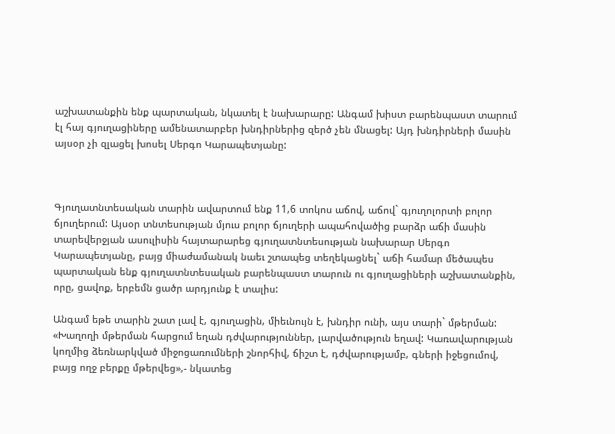աշխատանքին ենք պարտական, նկատել է նախարարը: Անգամ խիստ բարենպաստ տարում էլ հայ գյուղացիները ամենատարբեր խնդիրներից զերծ չեն մնացել: Այդ խնդիրների մասին այսօր չի զլացել խոսել Սերգո Կարապետյանը:



Գյուղատնտեսական տարին ավարտում ենք 11,6 տոկոս աճով, աճով` գյուղոլորտի բոլոր ճյուղերում: Այսօր տնտեսության մյուս բոլոր ճյուղերի ապահովածից բարձր աճի մասին տարեվերջյան ասուլիսին հայտարարեց գյուղատնտեսության նախարար Սերգո Կարապետյանը, բայց միաժամանակ նաեւ շտապեց տեղեկացնել` աճի համար մեծապես պարտական ենք գյուղատնտեսական բարենպաստ տարուն ու գյուղացիների աշխատանքին, որը, ցավոք, երբեմն ցածր արդյունք է տալիս:

Անգամ եթե տարին շատ լավ է, գյուղացին, միեւնույն է, խնդիր ունի, այս տարի` մթերման:  «Խաղողի մթերման հարցում եղան դժվարություններ, լարվածություն եղավ: Կառավարության կողմից ձեռնարկված միջոցառումների շնորհիվ, ճիշտ է, դժվարությամբ, գների իջեցումով, բայց ողջ բերքը մթերվեց»,- նկատեց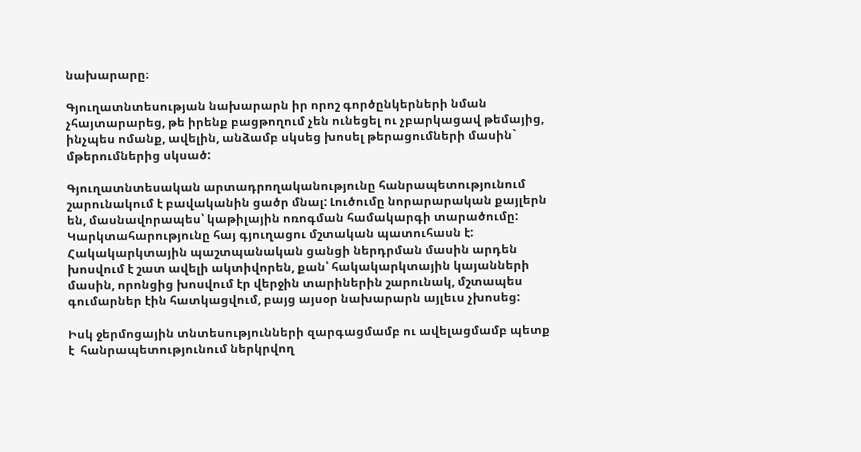նախարարը։

Գյուղատնտեսության նախարարն իր որոշ գործընկերների նման չհայտարարեց, թե իրենք բացթողում չեն ունեցել ու չբարկացավ թեմայից, ինչպես ոմանք, ավելին, անձամբ սկսեց խոսել թերացումների մասին` մթերումներից սկսած:

Գյուղատնտեսական արտադրողականությունը հանրապետությունում շարունակում է բավականին ցածր մնալ: Լուծումը նորարարական քայլերն են, մասնավորապես՝ կաթիլային ոռոգման համակարգի տարածումը: Կարկտահարությունը հայ գյուղացու մշտական պատուհասն է: Հակակարկտային պաշտպանական ցանցի ներդրման մասին արդեն խոսվում է շատ ավելի ակտիվորեն, քան՝ հակակարկտային կայանների մասին, որոնցից խոսվում էր վերջին տարիներին շարունակ, մշտապես գումարներ էին հատկացվում, բայց այսօր նախարարն այլեւս չխոսեց:

Իսկ ջերմոցային տնտեսությունների զարգացմամբ ու ավելացմամբ պետք է  հանրապետությունում ներկրվող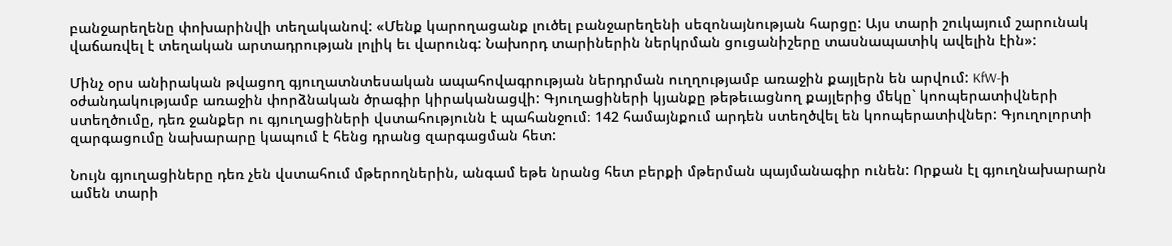բանջարեղենը փոխարինվի տեղականով: «Մենք կարողացանք լուծել բանջարեղենի սեզոնայնության հարցը: Այս տարի շուկայում շարունակ վաճառվել է տեղական արտադրության լոլիկ եւ վարունգ: Նախորդ տարիներին ներկրման ցուցանիշերը տասնապատիկ ավելին էին»:

Մինչ օրս անիրական թվացող գյուղատնտեսական ապահովագրության ներդրման ուղղությամբ առաջին քայլերն են արվում: KfW-ի օժանդակությամբ առաջին փորձնական ծրագիր կիրականացվի: Գյուղացիների կյանքը թեթեւացնող քայլերից մեկը` կոոպերատիվների ստեղծումը, դեռ ջանքեր ու գյուղացիների վստահությունն է պահանջում։ 142 համայնքում արդեն ստեղծվել են կոոպերատիվներ: Գյուղոլորտի զարգացումը նախարարը կապում է հենց դրանց զարգացման հետ:

Նույն գյուղացիները դեռ չեն վստահում մթերողներին, անգամ եթե նրանց հետ բերքի մթերման պայմանագիր ունեն: Որքան էլ գյուղնախարարն ամեն տարի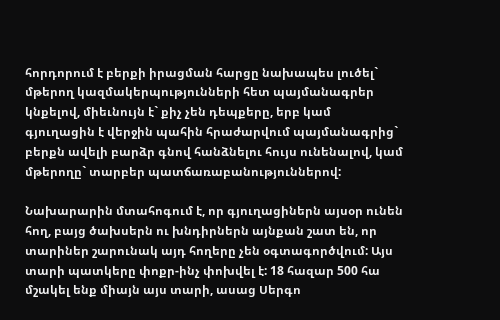հորդորում է բերքի իրացման հարցը նախապես լուծել` մթերող կազմակերպությունների հետ պայմանագրեր կնքելով, միեւնույն է` քիչ չեն դեպքերը, երբ կամ գյուղացին է վերջին պահին հրաժարվում պայմանագրից` բերքն ավելի բարձր գնով հանձնելու հույս ունենալով, կամ մթերողը` տարբեր պատճառաբանություններով:

Նախարարին մտահոգում է, որ գյուղացիներն այսօր ունեն հող, բայց ծախսերն ու խնդիրներն այնքան շատ են, որ տարիներ շարունակ այդ հողերը չեն օգտագործվում: Այս տարի պատկերը փոքր-ինչ փոխվել է: 18 հազար 500 հա մշակել ենք միայն այս տարի, ասաց Սերգո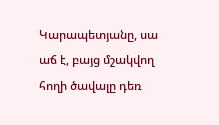Կարապետյանը, սա աճ է, բայց մշակվող հողի ծավալը դեռ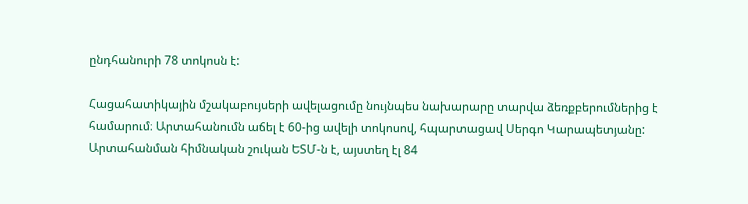ընդհանուրի 78 տոկոսն է:

Հացահատիկային մշակաբույսերի ավելացումը նույնպես նախարարը տարվա ձեռքբերումներից է համարում։ Արտահանումն աճել է 60-ից ավելի տոկոսով, հպարտացավ Սերգո Կարապետյանը: Արտահանման հիմնական շուկան ԵՏՄ-ն է, այստեղ էլ 84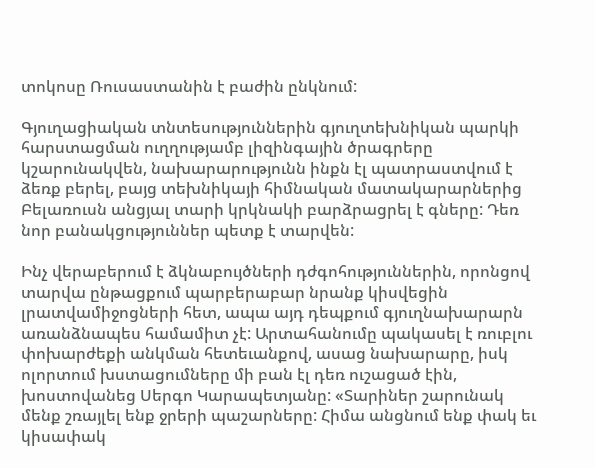տոկոսը Ռուսաստանին է բաժին ընկնում:

Գյուղացիական տնտեսություններին գյուղտեխնիկան պարկի հարստացման ուղղությամբ լիզինգային ծրագրերը կշարունակվեն, նախարարությունն ինքն էլ պատրաստվում է ձեռք բերել, բայց տեխնիկայի հիմնական մատակարարներից Բելառուսն անցյալ տարի կրկնակի բարձրացրել է գները: Դեռ նոր բանակցություններ պետք է տարվեն:

Ինչ վերաբերում է ձկնաբույծների դժգոհություններին, որոնցով տարվա ընթացքում պարբերաբար նրանք կիսվեցին լրատվամիջոցների հետ, ապա այդ դեպքում գյուղնախարարն առանձնապես համամիտ չէ: Արտահանումը պակասել է ռուբլու փոխարժեքի անկման հետեւանքով, ասաց նախարարը, իսկ ոլորտում խստացումները մի բան էլ դեռ ուշացած էին, խոստովանեց Սերգո Կարապետյանը: «Տարիներ շարունակ մենք շռայլել ենք ջրերի պաշարները: Հիմա անցնում ենք փակ եւ կիսափակ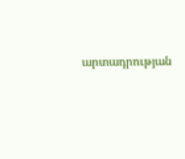արտադրության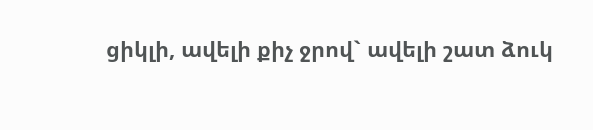ցիկլի, ավելի քիչ ջրով` ավելի շատ ձուկ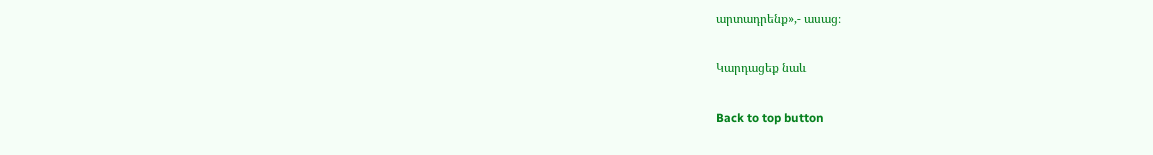արտադրենք»,- ասաց։

Կարդացեք նաև

Back to top button